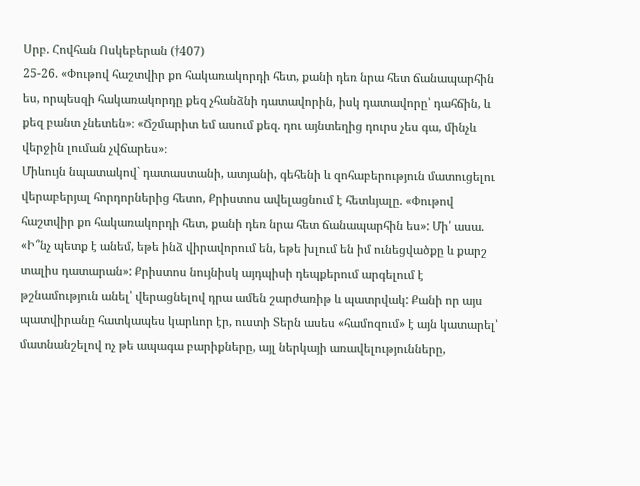Սրբ. Հովհան Ոսկեբերան (†407)
25-26. «Փութով հաշտվիր քո հակառակորդի հետ, քանի դեռ նրա հետ ճանապարհին ես, որպեսզի հակառակորդը քեզ չհանձնի դատավորին, իսկ դատավորը՝ դահճին, և քեզ բանտ չնետեն»։ «Ճշմարիտ եմ ասում քեզ. դու այնտեղից դուրս չես գա, մինչև վերջին լուման չվճարես»։
Միևույն նպատակով` դատաստանի, ատյանի, գեհենի և զոհաբերություն մատուցելու վերաբերյալ հորդորներից հետո, Քրիստոս ավելացնում է հետևյալը. «Փութով հաշտվիր քո հակառակորդի հետ, քանի դեռ նրա հետ ճանապարհին ես»: Մի՛ ասա. «Ի՞նչ պետք է անեմ, եթե ինձ վիրավորում են, եթե խլում են իմ ունեցվածքը և քարշ տալիս դատարան»: Քրիստոս նույնիսկ այդպիսի դեպքերում արգելում է թշնամություն անել՝ վերացնելով դրա ամեն շարժառիթ և պատրվակ: Քանի որ այս պատվիրանը հատկապես կարևոր էր, ուստի Տերն ասես «համոզում» է այն կատարել՝ մատնանշելով ոչ թե ապագա բարիքները, այլ ներկայի առավելությունները,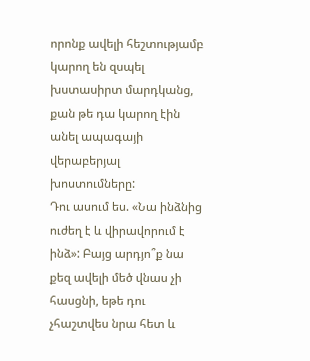որոնք ավելի հեշտությամբ կարող են զսպել խստասիրտ մարդկանց, քան թե դա կարող էին անել ապագայի վերաբերյալ խոստումները:
Դու ասում ես. «Նա ինձնից ուժեղ է և վիրավորում է ինձ»: Բայց արդյո՞ք նա քեզ ավելի մեծ վնաս չի հասցնի, եթե դու չհաշտվես նրա հետ և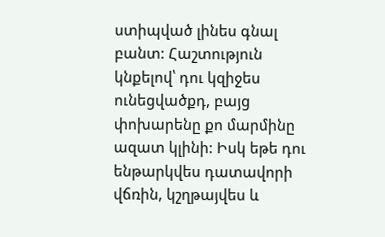ստիպված լինես գնալ բանտ: Հաշտություն կնքելով՝ դու կզիջես ունեցվածքդ, բայց փոխարենը քո մարմինը ազատ կլինի: Իսկ եթե դու ենթարկվես դատավորի վճռին, կշղթայվես և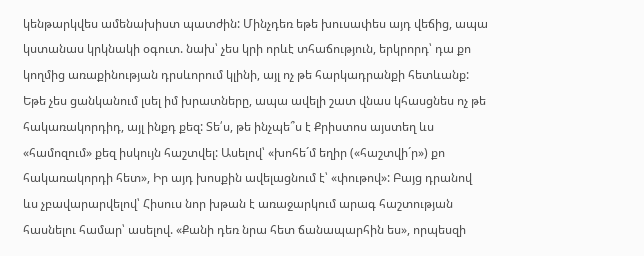կենթարկվես ամենախիստ պատժին: Մինչդեռ եթե խուսափես այդ վեճից, ապա կստանաս կրկնակի օգուտ. նախ՝ չես կրի որևէ տհաճություն, երկրորդ՝ դա քո կողմից առաքինության դրսևորում կլինի, այլ ոչ թե հարկադրանքի հետևանք: Եթե չես ցանկանում լսել իմ խրատները, ապա ավելի շատ վնաս կհասցնես ոչ թե հակառակորդիդ, այլ ինքդ քեզ: Տե՛ս, թե ինչպե՞ս է Քրիստոս այստեղ ևս «համոզում» քեզ իսկույն հաշտվել: Ասելով՝ «խոհե´մ եղիր («հաշտվի´ր») քո հակառակորդի հետ», Իր այդ խոսքին ավելացնում է՝ «փութով»: Բայց դրանով ևս չբավարարվելով՝ Հիսուս նոր խթան է առաջարկում արագ հաշտության հասնելու համար՝ ասելով. «Քանի դեռ նրա հետ ճանապարհին ես», որպեսզի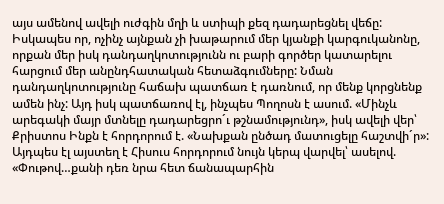այս ամենով ավելի ուժգին մղի և ստիպի քեզ դադարեցնել վեճը:
Իսկապես որ, ոչինչ այնքան չի խաթարում մեր կյանքի կարգուկանոնը, որքան մեր իսկ դանդաղկոտությունն ու բարի գործեր կատարելու հարցում մեր անընդհատական հետաձգումները: Նման դանդաղկոտությունը հաճախ պատճառ է դառնում, որ մենք կորցնենք ամեն ինչ: Այդ իսկ պատճառով էլ, ինչպես Պողոսն է ասում. «Մինչև արեգակի մայր մտնելը դադարեցրո´ւ թշնամությունդ», իսկ ավելի վեր՝ Քրիստոս Ինքն է հորդորում է. «Նախքան ընծադ մատուցելը հաշտվի´ր»: Այդպես էլ այստեղ է Հիսուս հորդորում նույն կերպ վարվել՝ ասելով. «Փութով…քանի դեռ նրա հետ ճանապարհին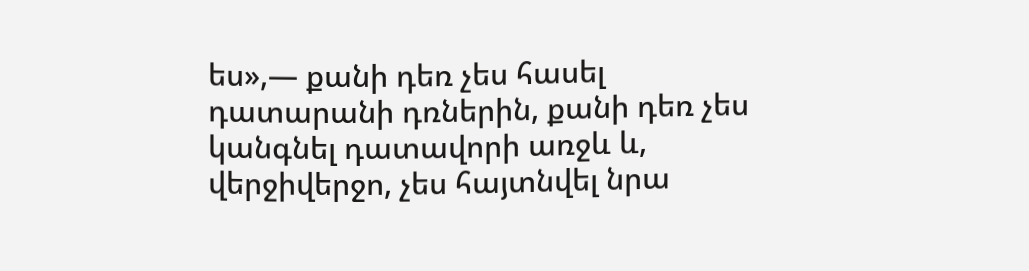ես»,— քանի դեռ չես հասել դատարանի դռներին, քանի դեռ չես կանգնել դատավորի առջև և, վերջիվերջո, չես հայտնվել նրա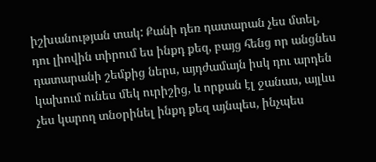իշխանության տակ: Քանի դեռ դատարան չես մտել, դու լիովին տիրում ես ինքդ քեզ, բայց հենց որ անցնես դատարանի շեմքից ներս, այդժամայն իսկ դու արդեն կախում ունես մեկ ուրիշից, և որքան էլ ջանաս, այլևս չես կարող տնօրինել ինքդ քեզ այնպես, ինչպես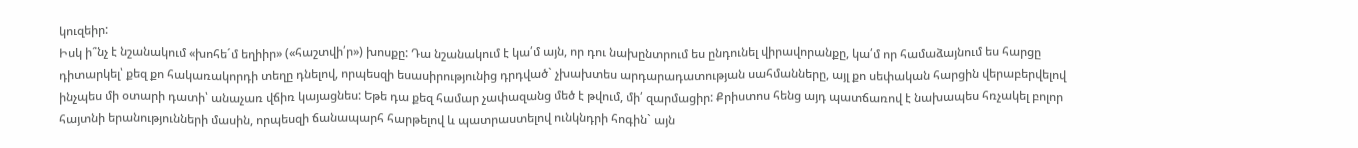կուզեիր:
Իսկ ի՞նչ է նշանակում «խոհե´մ եղիիր» («հաշտվի՛ր») խոսքը: Դա նշանակում է կա՛մ այն, որ դու նախընտրում ես ընդունել վիրավորանքը, կա՛մ որ համաձայնում ես հարցը դիտարկել՝ քեզ քո հակառակորդի տեղը դնելով, որպեսզի եսասիրությունից դրդված` չխախտես արդարադատության սահմանները, այլ քո սեփական հարցին վերաբերվելով ինչպես մի օտարի դատի՝ անաչառ վճիռ կայացնես: Եթե դա քեզ համար չափազանց մեծ է թվում, մի՛ զարմացիր: Քրիստոս հենց այդ պատճառով է նախապես հռչակել բոլոր հայտնի երանությունների մասին, որպեսզի ճանապարհ հարթելով և պատրաստելով ունկնդրի հոգին` այն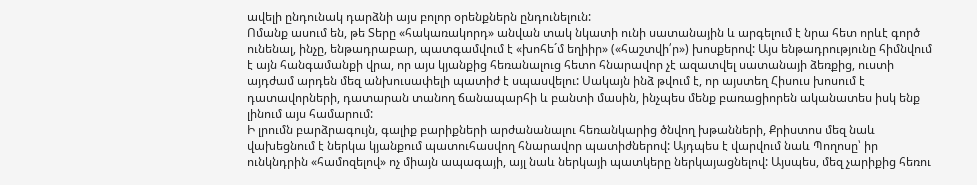ավելի ընդունակ դարձնի այս բոլոր օրենքներն ընդունելուն:
Ոմանք ասում են, թե Տերը «հակառակորդ» անվան տակ նկատի ունի սատանային և արգելում է նրա հետ որևէ գործ ունենալ, ինչը, ենթադրաբար, պատգամվում է «խոհե´մ եղիիր» («հաշտվի՛ր») խոսքերով: Այս ենթադրությունը հիմնվում է այն հանգամանքի վրա, որ այս կյանքից հեռանալուց հետո հնարավոր չէ ազատվել սատանայի ձեռքից, ուստի այդժամ արդեն մեզ անխուսափելի պատիժ է սպասվելու: Սակայն ինձ թվում է, որ այստեղ Հիսուս խոսում է դատավորների, դատարան տանող ճանապարհի և բանտի մասին, ինչպես մենք բառացիորեն ականատես իսկ ենք լինում այս համարում:
Ի լրումն բարձրագույն, գալիք բարիքների արժանանալու հեռանկարից ծնվող խթանների, Քրիստոս մեզ նաև վախեցնում է ներկա կյանքում պատուհասվող հնարավոր պատիժներով: Այդպես է վարվում նաև Պողոսը՝ իր ունկնդրին «համոզելով» ոչ միայն ապագայի, այլ նաև ներկայի պատկերը ներկայացնելով: Այսպես, մեզ չարիքից հեռու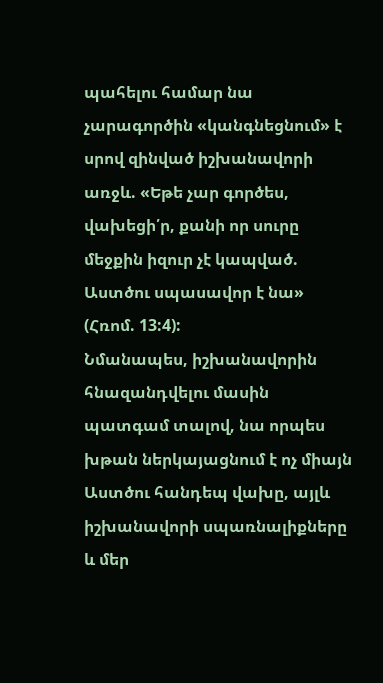պահելու համար նա չարագործին «կանգնեցնում» է սրով զինված իշխանավորի առջև. «Եթե չար գործես, վախեցի՛ր, քանի որ սուրը մեջքին իզուր չէ կապված. Աստծու սպասավոր է նա» (Հռոմ. 13:4):
Նմանապես, իշխանավորին հնազանդվելու մասին պատգամ տալով, նա որպես խթան ներկայացնում է ոչ միայն Աստծու հանդեպ վախը, այլև իշխանավորի սպառնալիքները և մեր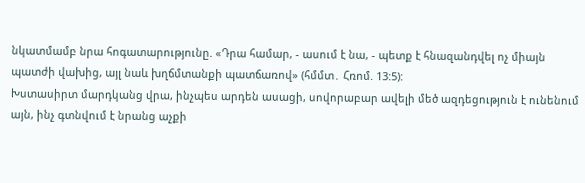նկատմամբ նրա հոգատարությունը. «Դրա համար, - ասում է նա, - պետք է հնազանդվել ոչ միայն պատժի վախից, այլ նաև խղճմտանքի պատճառով» (հմմտ․ Հռոմ. 13:5):
Խստասիրտ մարդկանց վրա, ինչպես արդեն ասացի, սովորաբար ավելի մեծ ազդեցություն է ունենում այն, ինչ գտնվում է նրանց աչքի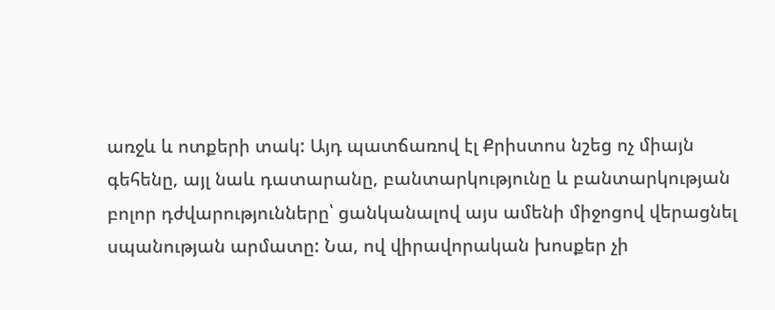առջև և ոտքերի տակ: Այդ պատճառով էլ Քրիստոս նշեց ոչ միայն գեհենը, այլ նաև դատարանը, բանտարկությունը և բանտարկության բոլոր դժվարությունները՝ ցանկանալով այս ամենի միջոցով վերացնել սպանության արմատը: Նա, ով վիրավորական խոսքեր չի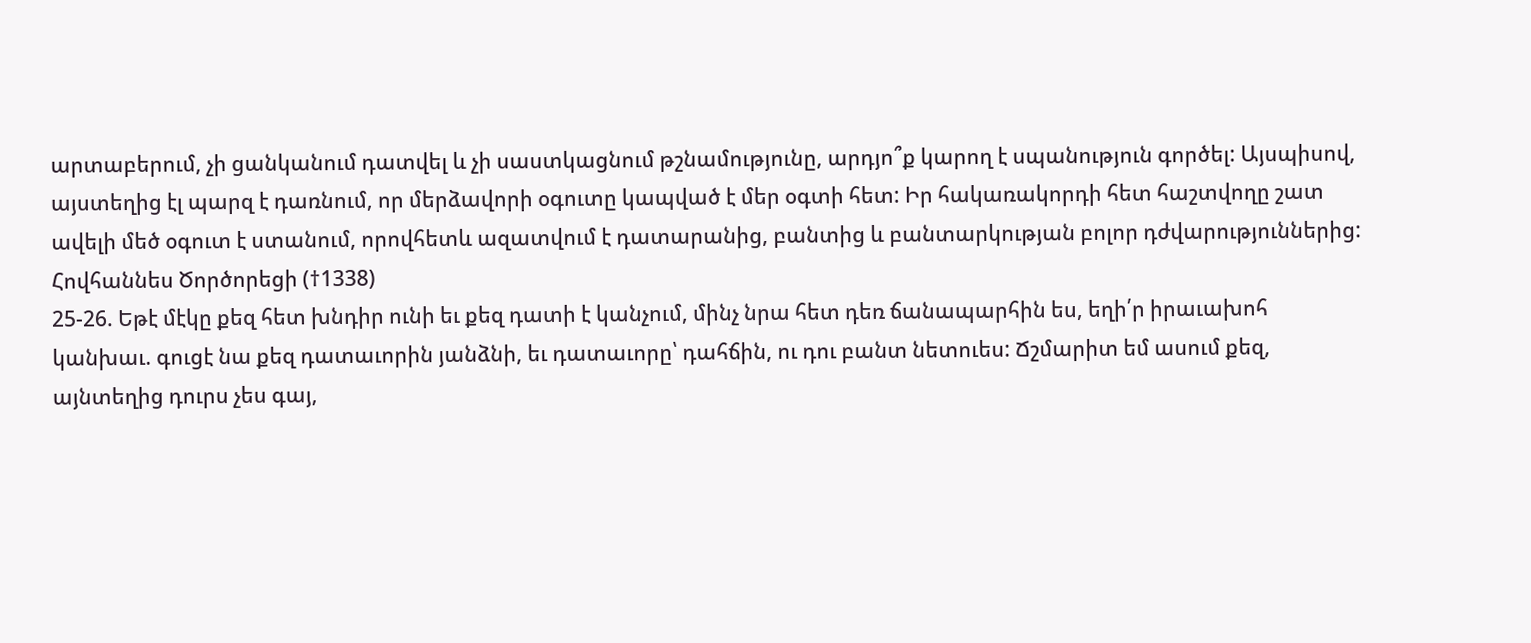արտաբերում, չի ցանկանում դատվել և չի սաստկացնում թշնամությունը, արդյո՞ք կարող է սպանություն գործել: Այսպիսով, այստեղից էլ պարզ է դառնում, որ մերձավորի օգուտը կապված է մեր օգտի հետ: Իր հակառակորդի հետ հաշտվողը շատ ավելի մեծ օգուտ է ստանում, որովհետև ազատվում է դատարանից, բանտից և բանտարկության բոլոր դժվարություններից:
Հովհաննես Ծործորեցի (†1338)
25-26. Եթէ մէկը քեզ հետ խնդիր ունի եւ քեզ դատի է կանչում, մինչ նրա հետ դեռ ճանապարհին ես, եղի՛ր իրաւախոհ կանխաւ. գուցէ նա քեզ դատաւորին յանձնի, եւ դատաւորը՝ դահճին, ու դու բանտ նետուես: Ճշմարիտ եմ ասում քեզ, այնտեղից դուրս չես գայ,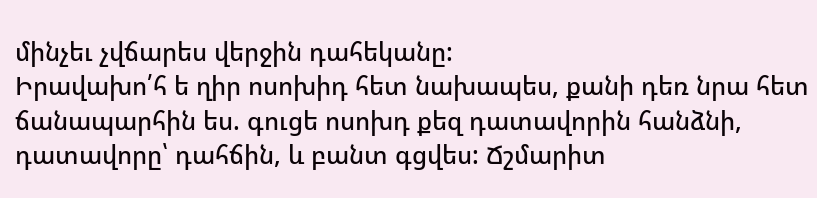մինչեւ չվճարես վերջին դահեկանը:
Իրավախո՛հ ե ղիր ոսոխիդ հետ նախապես, քանի դեռ նրա հետ ճանապարհին ես. գուցե ոսոխդ քեզ դատավորին հանձնի, դատավորը՝ դահճին, և բանտ գցվես: Ճշմարիտ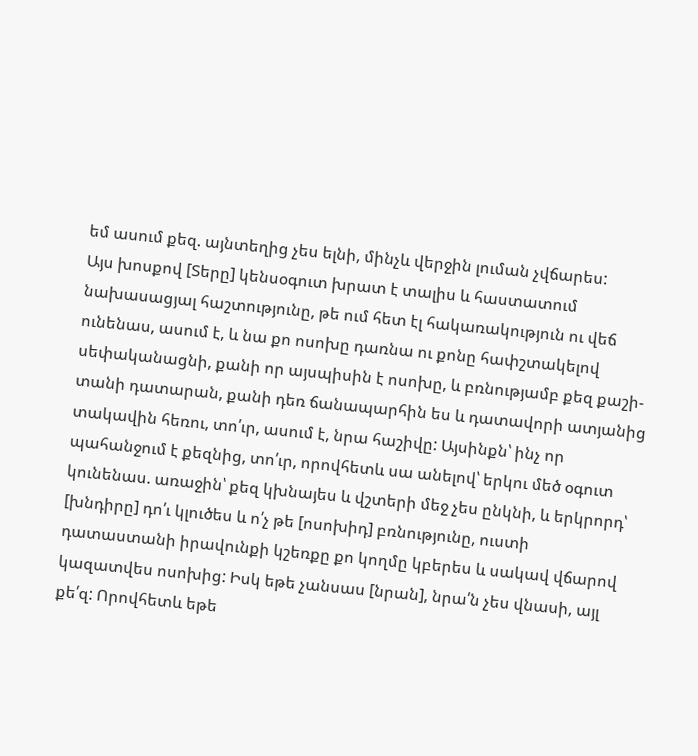եմ ասում քեզ. այնտեղից չես ելնի, մինչև վերջին լուման չվճարես:
Այս խոսքով [Տերը] կենսօգուտ խրատ է տալիս և հաստատում նախասացյալ հաշտությունը, թե ում հետ էլ հակառակություն ու վեճ ունենաս, ասում է, և նա քո ոսոխը դառնա ու քոնը հափշտակելով սեփականացնի, քանի որ այսպիսին է ոսոխը, և բռնությամբ քեզ քաշի-տանի դատարան, քանի դեռ ճանապարհին ես և դատավորի ատյանից տակավին հեռու, տո՛ւր, ասում է, նրա հաշիվը: Այսինքն՝ ինչ որ պահանջում է քեզնից, տո՛ւր, որովհետև սա անելով՝ երկու մեծ օգուտ կունենաս. առաջին՝ քեզ կխնայես և վշտերի մեջ չես ընկնի, և երկրորդ՝ [խնդիրը] դո՛ւ կլուծես և ո՛չ թե [ոսոխիդ] բռնությունը, ուստի դատաստանի իրավունքի կշեռքը քո կողմը կբերես և սակավ վճարով կազատվես ոսոխից: Իսկ եթե չանսաս [նրան], նրա՛ն չես վնասի, այլ քե՛զ: Որովհետև եթե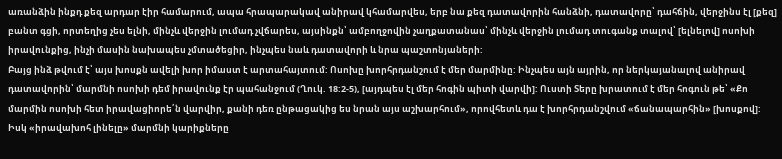առանձին ինքդ քեզ արդար էիր համարում, ապա հրապարակավ անիրավ կհամարվես, երբ նա քեզ դատավորին հանձնի, դատավորը՝ դահճին, վերջինս էլ [քեզ] բանտ գցի, որտեղից չես ելնի, մինչև վերջին լումադ չվճարես, այսինքն՝ ամբողջովին չաղքատանաս՝ մինչև վերջին լումադ տուգանք տալով՝ [ելնելով] ոսոխի իրավունքից, ինչի մասին նախապես չմտածեցիր, ինչպես նաև դատավորի և նրա պաշտոնյաների:
Բայց ինձ թվում է՝ այս խոսքն ավելի խոր իմաստ է արտահայտում: Ոսոխը խորհրդանշում է մեր մարմինը: Ինչպես այն այրին, որ ներկայանալով անիրավ դատավորին՝ մարմնի ոսոխի դեմ իրավունք էր պահանջում (Ղուկ. 18:2-5), [այդպես էլ մեր հոգին պիտի վարվի]: Ուստի Տերը խրատում է մեր հոգուն թե՝ «Քո մարմին ոսոխի հետ իրավացիորե՛ն վարվիր, քանի դեռ ընթացակից ես նրան այս աշխարհում», որովհետև դա է խորհրդանշվում «ճանապարհին» [խոսքով]: Իսկ «իրավախոհ լինելը» մարմնի կարիքները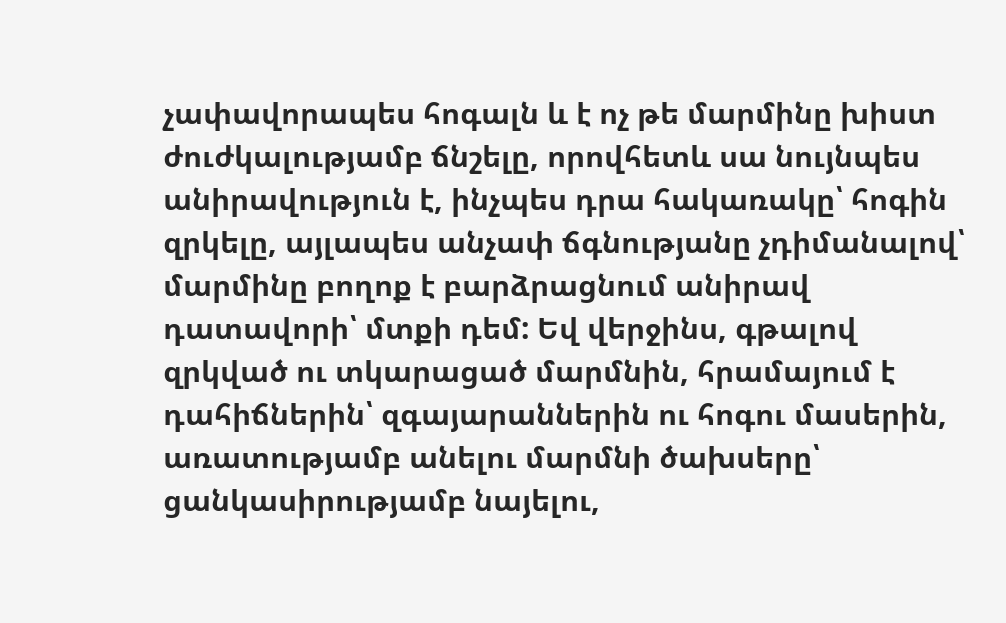չափավորապես հոգալն և է ոչ թե մարմինը խիստ ժուժկալությամբ ճնշելը, որովհետև սա նույնպես անիրավություն է, ինչպես դրա հակառակը՝ հոգին զրկելը, այլապես անչափ ճգնությանը չդիմանալով՝ մարմինը բողոք է բարձրացնում անիրավ դատավորի՝ մտքի դեմ: Եվ վերջինս, գթալով զրկված ու տկարացած մարմնին, հրամայում է դահիճներին՝ զգայարաններին ու հոգու մասերին, առատությամբ անելու մարմնի ծախսերը՝ ցանկասիրությամբ նայելու,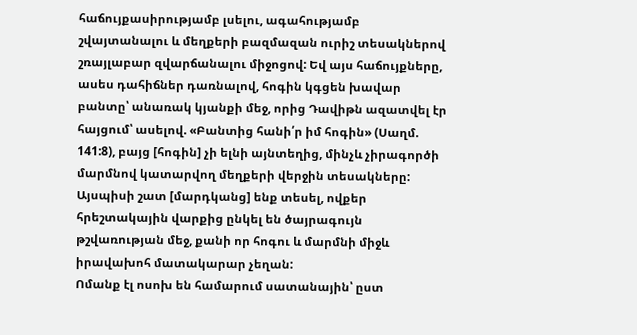հաճույքասիրությամբ լսելու, ագահությամբ շվայտանալու և մեղքերի բազմազան ուրիշ տեսակներով շռայլաբար զվարճանալու միջոցով: Եվ այս հաճույքները, ասես դահիճներ դառնալով, հոգին կգցեն խավար բանտը՝ անառակ կյանքի մեջ, որից Դավիթն ազատվել էր հայցում՝ ասելով. «Բանտից հանի՛ր իմ հոգին» (Սաղմ. 141:8), բայց [հոգին] չի ելնի այնտեղից, մինչև չիրագործի մարմնով կատարվող մեղքերի վերջին տեսակները: Այսպիսի շատ [մարդկանց] ենք տեսել, ովքեր հրեշտակային վարքից ընկել են ծայրագույն թշվառության մեջ, քանի որ հոգու և մարմնի միջև իրավախոհ մատակարար չեղան:
Ոմանք էլ ոսոխ են համարում սատանային՝ ըստ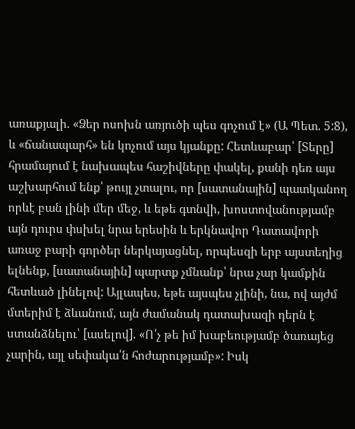առաքյալի. «Ձեր ոսոխն առյուծի պես գոչում է» (Ա Պետ. 5:8), և «ճանապարհ» են կոչում այս կյանքը: Հետևաբար՝ [Տերը] հրամայում է նախապես հաշիվները փակել, քանի դեռ այս աշխարհում ենք՝ թույլ չտալու, որ [սատանային] պատկանող որևէ բան լինի մեր մեջ, և եթե գտնվի, խոստովանությամբ այն դուրս փսխել նրա երեսին և երկնավոր Դատավորի առաջ բարի գործեր ներկայացնել, որպեսզի երբ այստեղից ելնենք, [սատանային] պարտք չմնանք՝ նրա չար կամքին հետևած լինելով: Այլապես, եթե այսպես չլինի, նա, ով այժմ մտերիմ է ձևանում, այն ժամանակ դատախազի դերն է ստանձնելու՝ [ասելով]. «Ո՛չ թե իմ խաբեությամբ ծառայեց չարին, այլ սեփակա՛ն հոժարությամբ»: Իսկ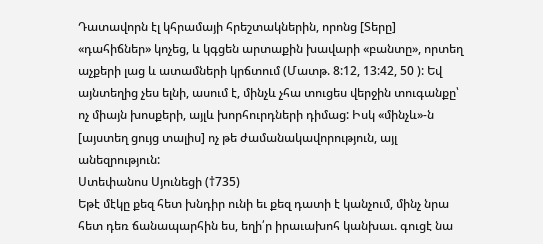Դատավորն էլ կհրամայի հրեշտակներին, որոնց [Տերը] «դահիճներ» կոչեց, և կգցեն արտաքին խավարի «բանտը», որտեղ աչքերի լաց և ատամների կրճտում (Մատթ. 8:12, 13:42, 50 ): Եվ այնտեղից չես ելնի, ասում է, մինչև չհա տուցես վերջին տուգանքը՝ ոչ միայն խոսքերի, այլև խորհուրդների դիմաց: Իսկ «մինչև»-ն [այստեղ ցույց տալիս] ոչ թե ժամանակավորություն, այլ անեզրություն:
Ստեփանոս Սյունեցի (†735)
Եթէ մէկը քեզ հետ խնդիր ունի եւ քեզ դատի է կանչում, մինչ նրա հետ դեռ ճանապարհին ես, եղի՛ր իրաւախոհ կանխաւ. գուցէ նա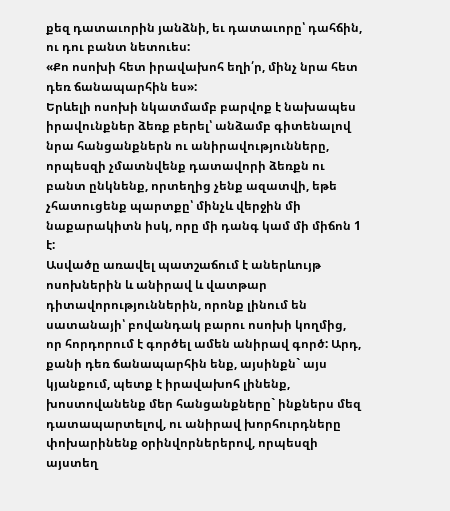քեզ դատաւորին յանձնի, եւ դատաւորը՝ դահճին, ու դու բանտ նետուես:
«Քո ոսոխի հետ իրավախոհ եղի՛ր, մինչ նրա հետ դեռ ճանապարհին ես»:
Երևելի ոսոխի նկատմամբ բարվոք է նախապես իրավունքներ ձեռք բերել՝ անձամբ գիտենալով նրա հանցանքներն ու անիրավությունները, որպեսզի չմատնվենք դատավորի ձեռքն ու բանտ ընկնենք, որտեղից չենք ազատվի, եթե չհատուցենք պարտքը՝ մինչև վերջին մի նաքարակիտն իսկ, որը մի դանգ կամ մի միճոն 1 է:
Ասվածը առավել պատշաճում է աներևույթ ոսոխներին և անիրավ և վատթար դիտավորություններին, որոնք լինում են սատանայի՝ բովանդակ բարու ոսոխի կողմից, որ հորդորում է գործել ամեն անիրավ գործ: Արդ, քանի դեռ ճանապարհին ենք, այսինքն` այս կյանքում, պետք է իրավախոհ լինենք, խոստովանենք մեր հանցանքները` ինքներս մեզ դատապարտելով, ու անիրավ խորհուրդները փոխարինենք օրինվորներերով, որպեսզի այստեղ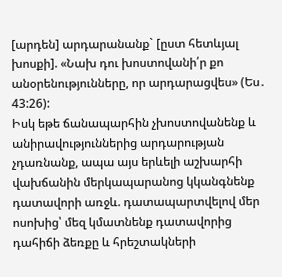[արդեն] արդարանանք` [ըստ հետևյալ խոսքի]. «Նախ դու խոստովանի՛ր քո անօրենությունները, որ արդարացվես» (Ես․ 43:26):
Իսկ եթե ճանապարհին չխոստովանենք և անիրավություններից արդարության չդառնանք, ապա այս երևելի աշխարհի վախճանին մերկապարանոց կկանգնենք դատավորի առջև. դատապարտվելով մեր ոսոխից՝ մեզ կմատնենք դատավորից դահիճի ձեռքը և հրեշտակների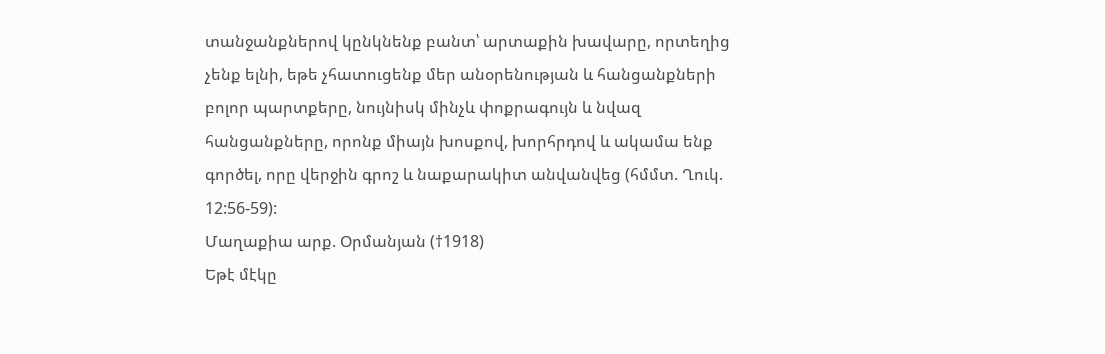տանջանքներով կընկնենք բանտ՝ արտաքին խավարը, որտեղից չենք ելնի, եթե չհատուցենք մեր անօրենության և հանցանքների բոլոր պարտքերը, նույնիսկ մինչև փոքրագույն և նվազ հանցանքները, որոնք միայն խոսքով, խորհրդով և ակամա ենք գործել, որը վերջին գրոշ և նաքարակիտ անվանվեց (հմմտ. Ղուկ. 12:56-59):
Մաղաքիա արք. Օրմանյան (†1918)
Եթէ մէկը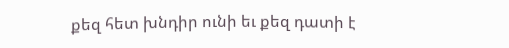քեզ հետ խնդիր ունի եւ քեզ դատի է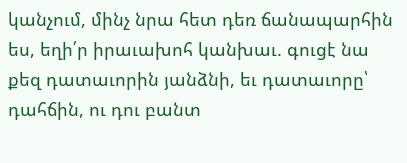կանչում, մինչ նրա հետ դեռ ճանապարհին ես, եղի՛ր իրաւախոհ կանխաւ. գուցէ նա քեզ դատաւորին յանձնի, եւ դատաւորը՝ դահճին, ու դու բանտ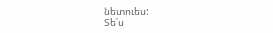նետուես:
Տե՛ս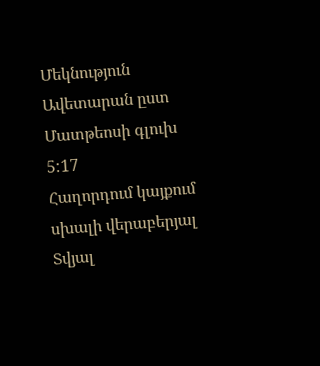Մեկնություն Ավետարան ըստ Մատթեոսի գլուխ 5:17
Հաղորդում կայքում սխալի վերաբերյալ
Տվյալ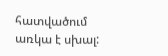հատվածում առկա է սխալ: